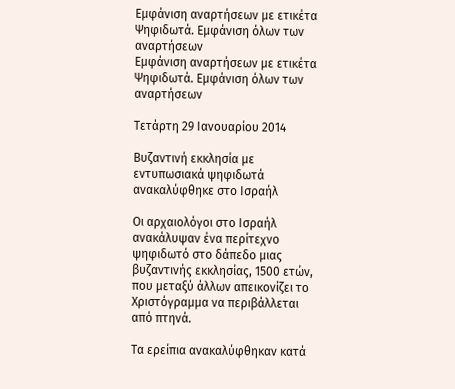Εμφάνιση αναρτήσεων με ετικέτα Ψηφιδωτά. Εμφάνιση όλων των αναρτήσεων
Εμφάνιση αναρτήσεων με ετικέτα Ψηφιδωτά. Εμφάνιση όλων των αναρτήσεων

Τετάρτη 29 Ιανουαρίου 2014

Βυζαντινή εκκλησία με εντυπωσιακά ψηφιδωτά ανακαλύφθηκε στο Ισραήλ

Οι αρχαιολόγοι στο Ισραήλ ανακάλυψαν ένα περίτεχνο ψηφιδωτό στο δάπεδο μιας βυζαντινής εκκλησίας, 1500 ετών, που μεταξύ άλλων απεικονίζει το Χριστόγραμμα να περιβάλλεται από πτηνά.

Τα ερείπια ανακαλύφθηκαν κατά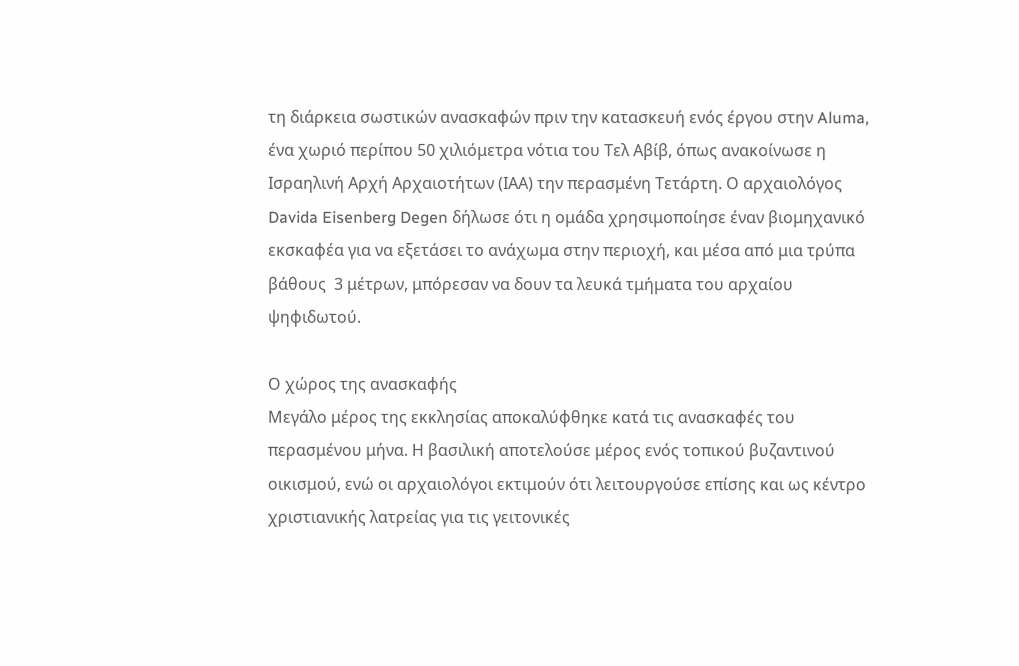τη διάρκεια σωστικών ανασκαφών πριν την κατασκευή ενός έργου στην Aluma, ένα χωριό περίπου 50 χιλιόμετρα νότια του Τελ Αβίβ, όπως ανακοίνωσε η Ισραηλινή Αρχή Αρχαιοτήτων (ΙΑΑ) την περασμένη Τετάρτη. Ο αρχαιολόγος Davida Eisenberg Degen δήλωσε ότι η ομάδα χρησιμοποίησε έναν βιομηχανικό εκσκαφέα για να εξετάσει το ανάχωμα στην περιοχή, και μέσα από μια τρύπα βάθους  3 μέτρων, μπόρεσαν να δουν τα λευκά τμήματα του αρχαίου ψηφιδωτού.

Ο χώρος της ανασκαφής
Μεγάλο μέρος της εκκλησίας αποκαλύφθηκε κατά τις ανασκαφές του περασμένου μήνα. Η βασιλική αποτελούσε μέρος ενός τοπικού βυζαντινού οικισμού, ενώ οι αρχαιολόγοι εκτιμούν ότι λειτουργούσε επίσης και ως κέντρο χριστιανικής λατρείας για τις γειτονικές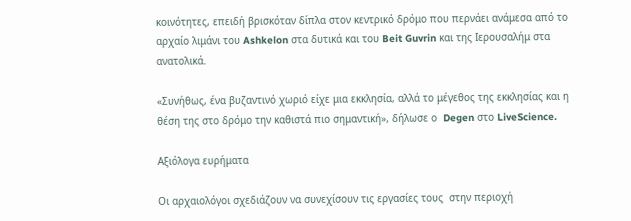κοινότητες, επειδή βρισκόταν δίπλα στον κεντρικό δρόμο που περνάει ανάμεσα από το αρχαίο λιμάνι του Ashkelon στα δυτικά και του Beit Guvrin και της Ιερουσαλήμ στα ανατολικά.

«Συνήθως, ένα βυζαντινό χωριό είχε μια εκκλησία, αλλά το μέγεθος της εκκλησίας και η θέση της στο δρόμο την καθιστά πιο σημαντική», δήλωσε ο  Degen στο LiveScience.

Αξιόλογα ευρήματα

Οι αρχαιολόγοι σχεδιάζουν να συνεχίσουν τις εργασίες τους  στην περιοχή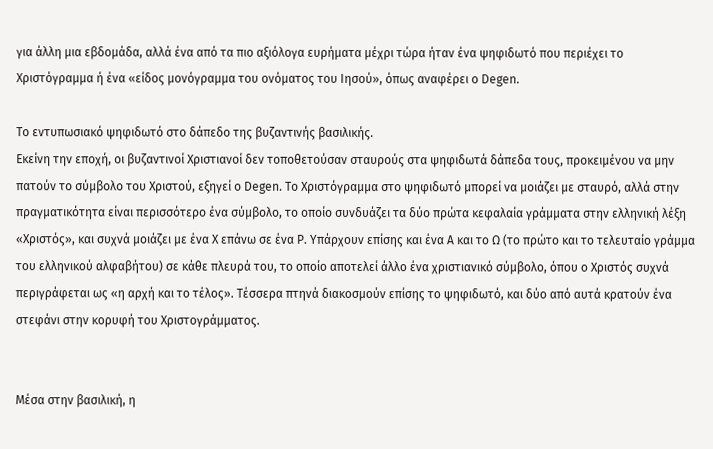για άλλη μια εβδομάδα, αλλά ένα από τα πιο αξιόλογα ευρήματα μέχρι τώρα ήταν ένα ψηφιδωτό που περιέχει το Χριστόγραμμα ή ένα «είδος μονόγραμμα του ονόματος του Ιησού», όπως αναφέρει ο Degen.

Το εντυπωσιακό ψηφιδωτό στο δάπεδο της βυζαντινής βασιλικής.
Εκείνη την εποχή, οι βυζαντινοί Χριστιανοί δεν τοποθετούσαν σταυρούς στα ψηφιδωτά δάπεδα τους, προκειμένου να μην πατούν το σύμβολο του Χριστού, εξηγεί ο Degen. Το Χριστόγραμμα στο ψηφιδωτό μπορεί να μοιάζει με σταυρό, αλλά στην πραγματικότητα είναι περισσότερο ένα σύμβολο, το οποίο συνδυάζει τα δύο πρώτα κεφαλαία γράμματα στην ελληνική λέξη «Χριστός», και συχνά μοιάζει με ένα Χ επάνω σε ένα P. Υπάρχουν επίσης και ένα Α και το Ω (το πρώτο και το τελευταίο γράμμα του ελληνικού αλφαβήτου) σε κάθε πλευρά του, το οποίο αποτελεί άλλο ένα χριστιανικό σύμβολο, όπου ο Χριστός συχνά περιγράφεται ως «η αρχή και το τέλος». Τέσσερα πτηνά διακοσμούν επίσης το ψηφιδωτό, και δύο από αυτά κρατούν ένα στεφάνι στην κορυφή του Χριστογράμματος.


Μέσα στην βασιλική, η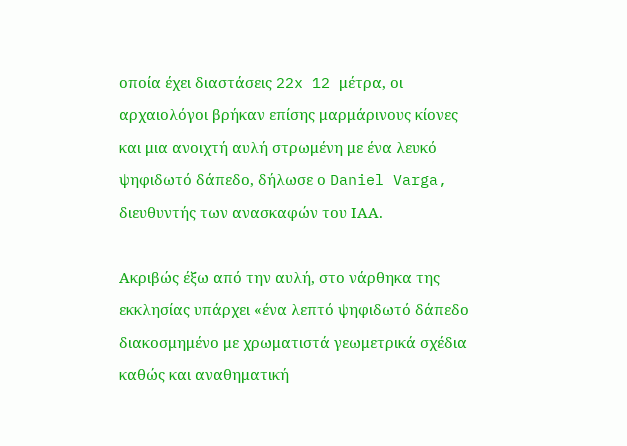οποία έχει διαστάσεις 22x 12 μέτρα, οι αρχαιολόγοι βρήκαν επίσης μαρμάρινους κίονες και μια ανοιχτή αυλή στρωμένη με ένα λευκό ψηφιδωτό δάπεδο, δήλωσε ο Daniel Varga, διευθυντής των ανασκαφών του ΙΑΑ.

Ακριβώς έξω από την αυλή, στο νάρθηκα της εκκλησίας υπάρχει «ένα λεπτό ψηφιδωτό δάπεδο διακοσμημένο με χρωματιστά γεωμετρικά σχέδια καθώς και αναθηματική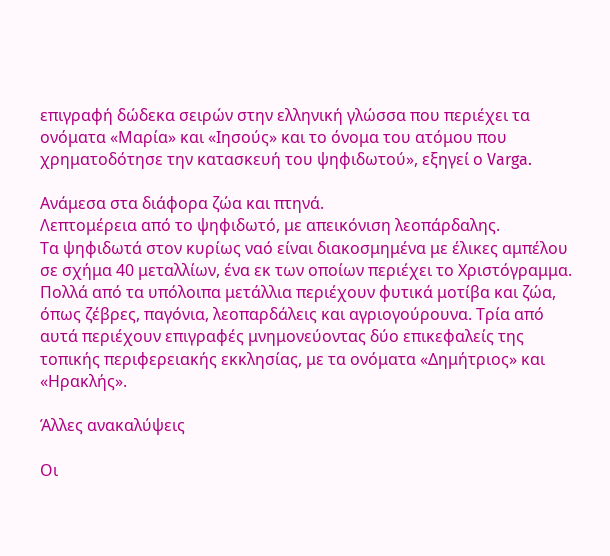επιγραφή δώδεκα σειρών στην ελληνική γλώσσα που περιέχει τα ονόματα «Μαρία» και «Ιησούς» και το όνομα του ατόμου που χρηματοδότησε την κατασκευή του ψηφιδωτού», εξηγεί ο Varga.

Ανάμεσα στα διάφορα ζώα και πτηνά.
Λεπτομέρεια από το ψηφιδωτό, με απεικόνιση λεοπάρδαλης.
Τα ψηφιδωτά στον κυρίως ναό είναι διακοσμημένα με έλικες αμπέλου σε σχήμα 40 μεταλλίων, ένα εκ των οποίων περιέχει το Χριστόγραμμα. Πολλά από τα υπόλοιπα μετάλλια περιέχουν φυτικά μοτίβα και ζώα, όπως ζέβρες, παγόνια, λεοπαρδάλεις και αγριογούρουνα. Τρία από αυτά περιέχουν επιγραφές μνημονεύοντας δύο επικεφαλείς της τοπικής περιφερειακής εκκλησίας, με τα ονόματα «Δημήτριος» και «Ηρακλής».

Άλλες ανακαλύψεις

Οι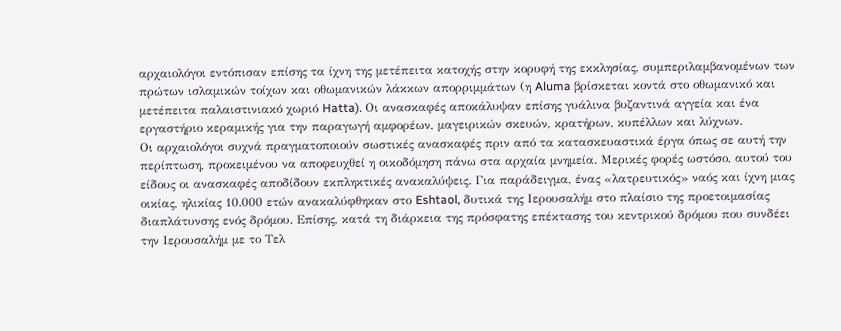αρχαιολόγοι εντόπισαν επίσης τα ίχνη της μετέπειτα κατοχής στην κορυφή της εκκλησίας, συμπεριλαμβανομένων των πρώτων ισλαμικών τοίχων και οθωμανικών λάκκων απορριμμάτων (η Aluma βρίσκεται κοντά στο οθωμανικό και μετέπειτα παλαιστινιακό χωριό Hatta). Οι ανασκαφές αποκάλυψαν επίσης γυάλινα βυζαντινά αγγεία και ένα εργαστήριο κεραμικής για την παραγωγή αμφορέων, μαγειρικών σκευών, κρατήρων, κυπέλλων και λύχνων.
Οι αρχαιολόγοι συχνά πραγματοποιούν σωστικές ανασκαφές πριν από τα κατασκευαστικά έργα όπως σε αυτή την περίπτωση, προκειμένου να αποφευχθεί η οικοδόμηση πάνω στα αρχαία μνημεία. Μερικές φορές ωστόσο, αυτού του είδους οι ανασκαφές αποδίδουν εκπληκτικές ανακαλύψεις. Για παράδειγμα, ένας «λατρευτικός» ναός και ίχνη μιας οικίας, ηλικίας 10.000 ετών ανακαλύφθηκαν στο Eshtaol, δυτικά της Ιερουσαλήμ στο πλαίσιο της προετοιμασίας διαπλάτυνσης ενός δρόμου. Επίσης, κατά τη διάρκεια της πρόσφατης επέκτασης του κεντρικού δρόμου που συνδέει την Ιερουσαλήμ με το Τελ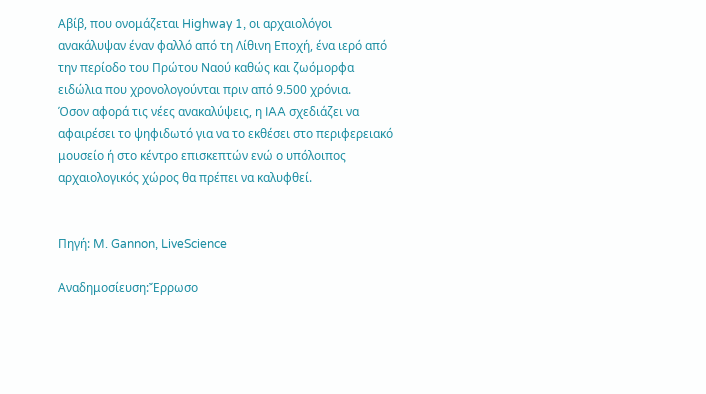Αβίβ, που ονομάζεται Highway 1, οι αρχαιολόγοι ανακάλυψαν έναν φαλλό από τη Λίθινη Εποχή, ένα ιερό από την περίοδο του Πρώτου Ναού καθώς και ζωόμορφα ειδώλια που χρονολογούνται πριν από 9.500 χρόνια.
Όσον αφορά τις νέες ανακαλύψεις, η IAA σχεδιάζει να αφαιρέσει το ψηφιδωτό για να το εκθέσει στο περιφερειακό μουσείο ή στο κέντρο επισκεπτών ενώ ο υπόλοιπος αρχαιολογικός χώρος θα πρέπει να καλυφθεί.


Πηγή: M. Gannon, LiveScience

Αναδημοσίευση:Ἔρρωσο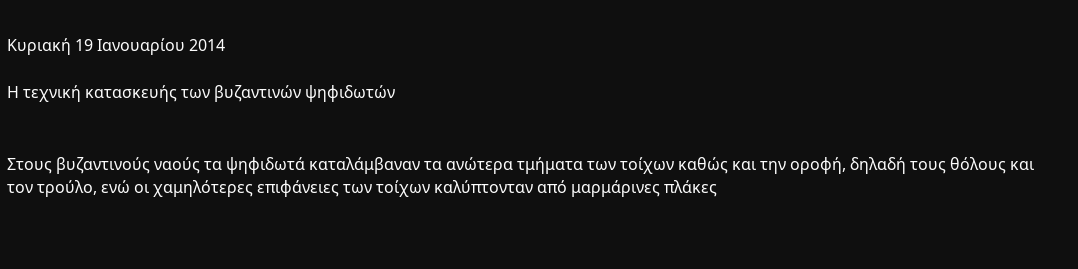Κυριακή 19 Ιανουαρίου 2014

Η τεχνική κατασκευής των βυζαντινών ψηφιδωτών


Στους βυζαντινούς ναούς τα ψηφιδωτά καταλάμβαναν τα ανώτερα τμήματα των τοίχων καθώς και την οροφή, δηλαδή τους θόλους και τον τρούλο, ενώ οι χαμηλότερες επιφάνειες των τοίχων καλύπτονταν από μαρμάρινες πλάκες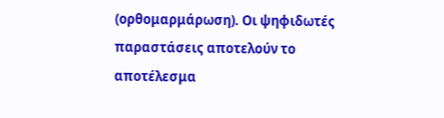(ορθομαρμάρωση). Οι ψηφιδωτές παραστάσεις αποτελούν το αποτέλεσμα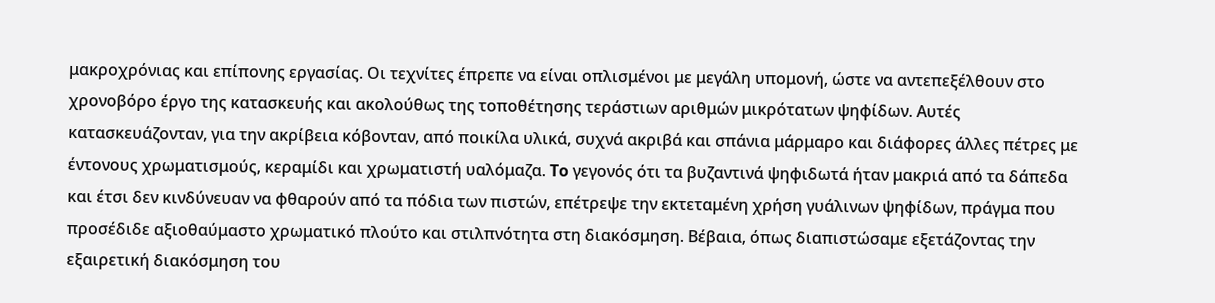μακροχρόνιας και επίπονης εργασίας. Οι τεχνίτες έπρεπε να είναι οπλισμένοι με μεγάλη υπομονή, ώστε να αντεπεξέλθουν στο χρονοβόρο έργο της κατασκευής και ακολούθως της τοποθέτησης τεράστιων αριθμών μικρότατων ψηφίδων. Αυτές κατασκευάζονταν, για την ακρίβεια κόβονταν, από ποικίλα υλικά, συχνά ακριβά και σπάνια μάρμαρο και διάφορες άλλες πέτρες με έντονους χρωματισμούς, κεραμίδι και χρωματιστή υαλόμαζα. To γεγονός ότι τα βυζαντινά ψηφιδωτά ήταν μακριά από τα δάπεδα και έτσι δεν κινδύνευαν να φθαρούν από τα πόδια των πιστών, επέτρεψε την εκτεταμένη χρήση γυάλινων ψηφίδων, πράγμα που προσέδιδε αξιοθαύμαστο χρωματικό πλούτο και στιλπνότητα στη διακόσμηση. Βέβαια, όπως διαπιστώσαμε εξετάζοντας την εξαιρετική διακόσμηση του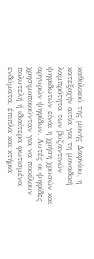καθολικού της μονής Δαφνίου, η κατεξοχήν αιτία για τη μοναδική λαμπρότητα των βυζαντινών ψηφιδωτών είναι η χρήση χρυσών και αργυρών ψηφίδων. Αυτές οι ψηφίδες χρησιμοποιούνταν για να ποικίλουν πολυτελή ή ιδιαίτερα φωτισμένα ενδύματα, έπιπλα και κτήρια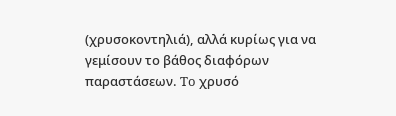(χρυσοκοντηλιά), αλλά κυρίως για να γεμίσουν το βάθος διαφόρων παραστάσεων. To χρυσό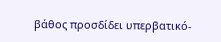βάθος προσδίδει υπερβατικό-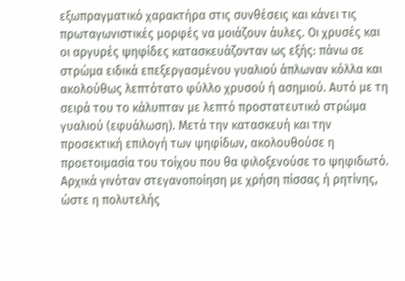εξωπραγματικό χαρακτήρα στις συνθέσεις και κάνει τις πρωταγωνιστικές μορφές να μοιάζουν άυλες. Οι χρυσές και οι αργυρές ψηφίδες κατασκευάζονταν ως εξής: πάνω σε στρώμα ειδικά επεξεργασμένου γυαλιού άπλωναν κόλλα και ακολούθως λεπτότατο φύλλο χρυσού ή ασημιού. Αυτό με τη σειρά του το κάλυπταν με λεπτό προστατευτικό στρώμα γυαλιού (εφυάλωση). Μετά την κατασκευή και την προσεκτική επιλογή των ψηφίδων, ακολουθούσε η προετοιμασία του τοίχου που θα φιλοξενούσε το ψηφιδωτό. Αρχικά γινόταν στεγανοποίηση με χρήση πίσσας ή ρητίνης, ώστε η πολυτελής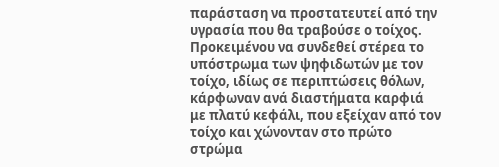παράσταση να προστατευτεί από την υγρασία που θα τραβούσε ο τοίχος. Προκειμένου να συνδεθεί στέρεα το υπόστρωμα των ψηφιδωτών με τον τοίχο, ιδίως σε περιπτώσεις θόλων, κάρφωναν ανά διαστήματα καρφιά με πλατύ κεφάλι, που εξείχαν από τον τοίχο και χώνονταν στο πρώτο στρώμα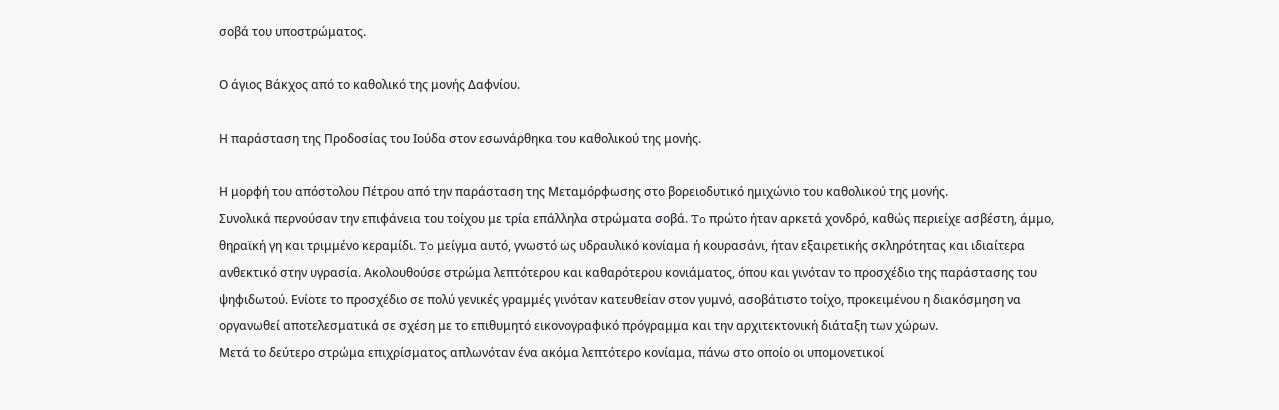σοβά του υποστρώματος.

Ο άγιος Βάκχος από το καθολικό της μονής Δαφνίου.

Η παράσταση της Προδοσίας του Ιούδα στον εσωνάρθηκα του καθολικού της μονής.

Η μορφή του απόστολου Πέτρου από την παράσταση της Μεταμόρφωσης στο βορειοδυτικό ημιχώνιο του καθολικού της μονής.
Συνολικά περνούσαν την επιφάνεια του τοίχου με τρία επάλληλα στρώματα σοβά. To πρώτο ήταν αρκετά χονδρό, καθώς περιείχε ασβέστη, άμμο, θηραϊκή γη και τριμμένο κεραμίδι. To μείγμα αυτό, γνωστό ως υδραυλικό κονίαμα ή κουρασάνι, ήταν εξαιρετικής σκληρότητας και ιδιαίτερα ανθεκτικό στην υγρασία. Ακολουθούσε στρώμα λεπτότερου και καθαρότερου κονιάματος, όπου και γινόταν το προσχέδιο της παράστασης του ψηφιδωτού. Ενίοτε το προσχέδιο σε πολύ γενικές γραμμές γινόταν κατευθείαν στον γυμνό, ασοβάτιστο τοίχο, προκειμένου η διακόσμηση να οργανωθεί αποτελεσματικά σε σχέση με το επιθυμητό εικονογραφικό πρόγραμμα και την αρχιτεκτονική διάταξη των χώρων.
Μετά το δεύτερο στρώμα επιχρίσματος απλωνόταν ένα ακόμα λεπτότερο κονίαμα, πάνω στο οποίο οι υπομονετικοί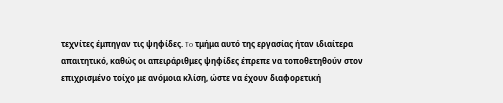τεχνίτες έμπηγαν τις ψηφίδες. To τμήμα αυτό της εργασίας ήταν ιδιαίτερα απαιτητικό, καθώς οι απειράριθμες ψηφίδες έπρεπε να τοποθετηθούν στον επιχρισμένο τοίχο με ανόμοια κλίση, ώστε να έχουν διαφορετική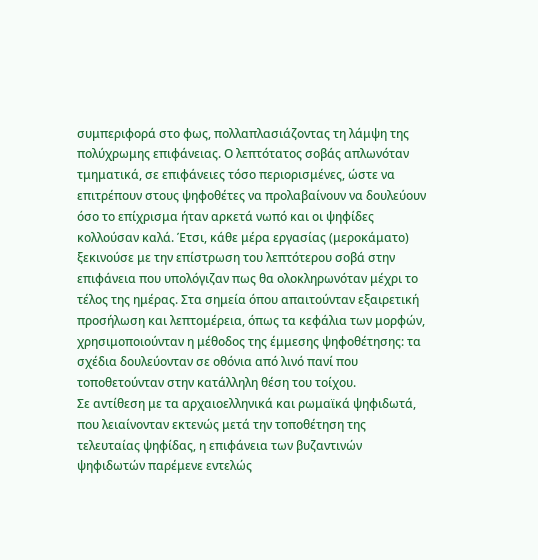συμπεριφορά στο φως, πολλαπλασιάζοντας τη λάμψη της πολύχρωμης επιφάνειας. Ο λεπτότατος σοβάς απλωνόταν τμηματικά, σε επιφάνειες τόσο περιορισμένες, ώστε να επιτρέπουν στους ψηφοθέτες να προλαβαίνουν να δουλεύουν όσο το επίχρισμα ήταν αρκετά νωπό και οι ψηφίδες κολλούσαν καλά. Έτσι, κάθε μέρα εργασίας (μεροκάματο) ξεκινούσε με την επίστρωση του λεπτότερου σοβά στην επιφάνεια που υπολόγιζαν πως θα ολοκληρωνόταν μέχρι το τέλος της ημέρας. Στα σημεία όπου απαιτούνταν εξαιρετική προσήλωση και λεπτομέρεια, όπως τα κεφάλια των μορφών, χρησιμοποιούνταν η μέθοδος της έμμεσης ψηφοθέτησης: τα σχέδια δουλεύονταν σε οθόνια από λινό πανί που τοποθετούνταν στην κατάλληλη θέση του τοίχου.
Σε αντίθεση με τα αρχαιοελληνικά και ρωμαϊκά ψηφιδωτά, που λειαίνονταν εκτενώς μετά την τοποθέτηση της τελευταίας ψηφίδας, η επιφάνεια των βυζαντινών ψηφιδωτών παρέμενε εντελώς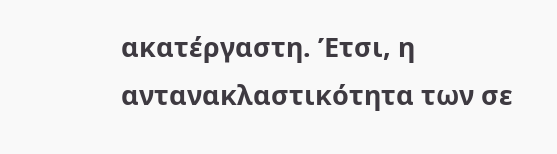ακατέργαστη. Έτσι, η αντανακλαστικότητα των σε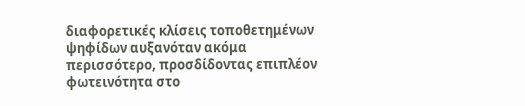διαφορετικές κλίσεις τοποθετημένων ψηφίδων αυξανόταν ακόμα περισσότερο, προσδίδοντας επιπλέον φωτεινότητα στο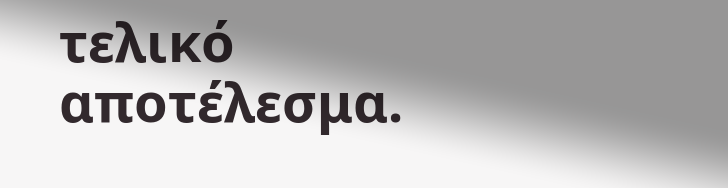τελικό αποτέλεσμα.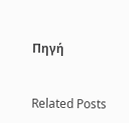Πηγή


Related Posts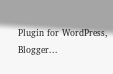Plugin for WordPress, Blogger...